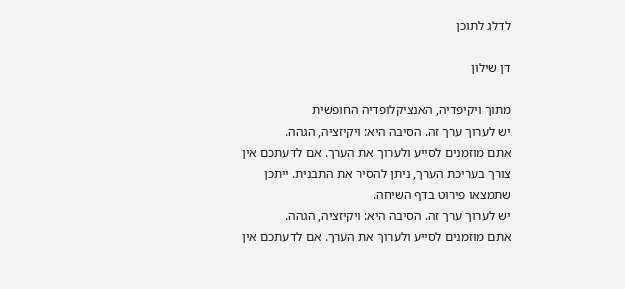לדלג לתוכן

דן שילון

מתוך ויקיפדיה, האנציקלופדיה החופשית
יש לערוך ערך זה. הסיבה היא: ויקיזציה, הגהה.
אתם מוזמנים לסייע ולערוך את הערך. אם לדעתכם אין צורך בעריכת הערך, ניתן להסיר את התבנית. ייתכן שתמצאו פירוט בדף השיחה.
יש לערוך ערך זה. הסיבה היא: ויקיזציה, הגהה.
אתם מוזמנים לסייע ולערוך את הערך. אם לדעתכם אין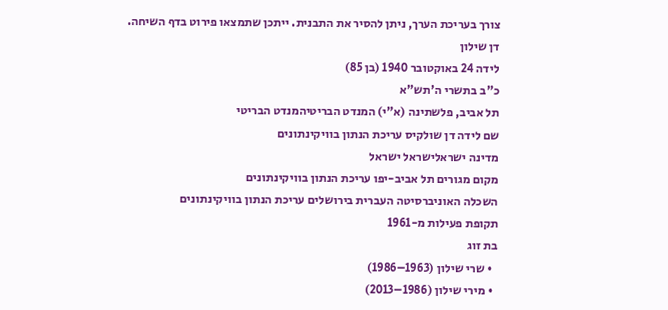צורך בעריכת הערך, ניתן להסיר את התבנית. ייתכן שתמצאו פירוט בדף השיחה.
דן שילון
לידה 24 באוקטובר 1940 (בן 85)
כ"ב בתשרי ה'תש"א
תל אביב, פלשתינה (א"י) המנדט הבריטיהמנדט הבריטי
שם לידה דן שולקיס עריכת הנתון בוויקינתונים
מדינה ישראלישראל ישראל
מקום מגורים תל אביב-יפו עריכת הנתון בוויקינתונים
השכלה האוניברסיטה העברית בירושלים עריכת הנתון בוויקינתונים
תקופת פעילות מ-1961
בת זוג
  • שרי שילון (1963–1986)
  • מירי שילון (1986–2013)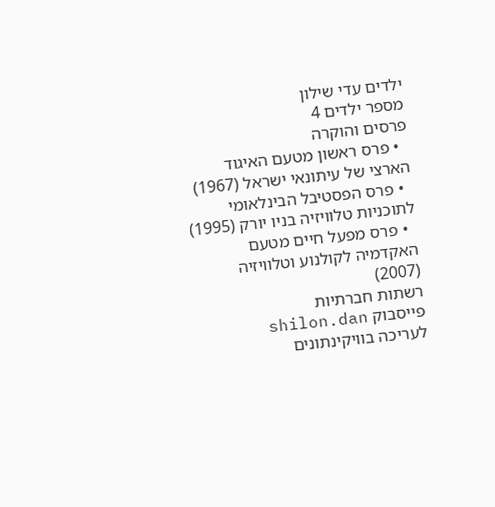ילדים עדי שילון
מספר ילדים 4
פרסים והוקרה
  • פרס ראשון מטעם האיגוד הארצי של עיתונאי ישראל (1967)
  • פרס הפסטיבל הבינלאומי לתוכניות טלוויזיה בניו יורק (1995)
  • פרס מפעל חיים מטעם האקדמיה לקולנוע וטלוויזיה (2007)
רשתות חברתיות
פייסבוק shilon.dan
לעריכה בוויקינתונים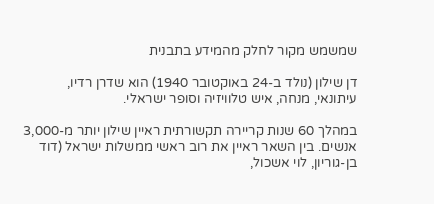שמשמש מקור לחלק מהמידע בתבנית

דן שילון (נולד ב-24 באוקטובר 1940) הוא שדרן רדיו, עיתונאי, מנחה, איש טלוויזיה וסופר ישראלי.

במהלך 60 שנות קריירה תקשורתית ראיין שילון יותר מ-3,000 אנשים. בין השאר ראיין את רוב ראשי ממשלות ישראל (דוד בן-גוריון, לוי אשכול,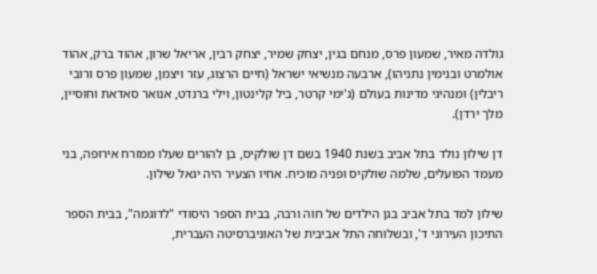גולדה מאיר, שמעון פרס, מנחם בגין, יצחק שמיר, יצחק רבין, אריאל שרון, אהוד ברק, אהוד אולמרט ובנימין נתניהו), ארבעה מנשיאי ישראל (חיים הרצוג, עזר ויצמן, שמעון פרס ורובי ריבלין) ומנהיגי מדינות בעולם (ג'ימי קרטר, ביל קלינטון, וילי ברנדט, אנואר סאדאת וחוסיין, מלך ירדן).

דן שילון נולד בתל אביב בשנת 1940 בשם דן שולקיס, בן להורים שעלו ממזרח אירופה, בני מעמד הפועלים, שלמה שולקיס ופניה מוכיח. אחיו הצעיר היה יגאל שילון.

שילון למד בתל אביב בגן הילדים של חוה ורבה, בבית הספר היסודי "לדוגמה", בבית הספר התיכון העירוני ד', ובשלוחה התל אביבית של האוניברסיטה העברית,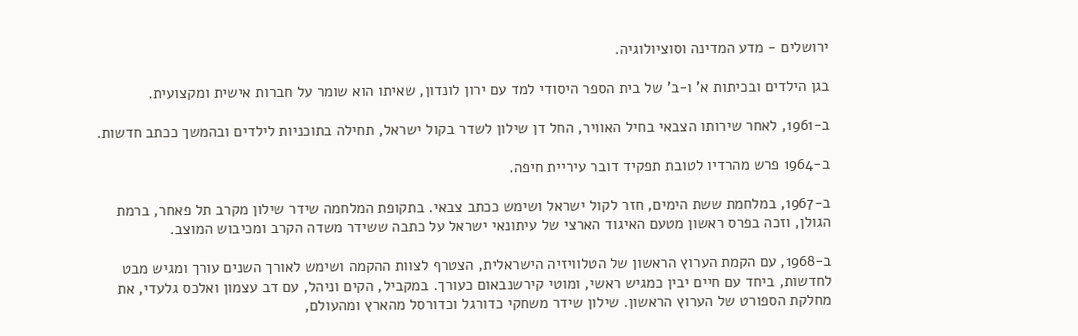ירושלים - מדע המדינה וסוציולוגיה.

בגן הילדים ובכיתות א' ו-ב' של בית הספר היסודי למד עם ירון לונדון, שאיתו הוא שומר על חברות אישית ומקצועית.

ב-1961, לאחר שירותו הצבאי בחיל האוויר, החל דן שילון לשדר בקול ישראל, תחילה בתוכניות לילדים ובהמשך ככתב חדשות.

ב-1964 פרש מהרדיו לטובת תפקיד דובר עיריית חיפה.

ב-1967, במלחמת ששת הימים, חזר לקול ישראל ושימש ככתב צבאי. בתקופת המלחמה שידר שילון מקרב תל פאחר, ברמת הגולן, וזכה בפרס ראשון מטעם האיגוד הארצי של עיתונאי ישראל על כתבה ששידר משדה הקרב ומכיבוש המוצב.

ב-1968, עם הקמת הערוץ הראשון של הטלוויזיה הישראלית, הצטרף לצוות ההקמה ושימש לאורך השנים עורך ומגיש מבט לחדשות, ביחד עם חיים יבין כמגיש ראשי, ומוטי קירשנבאום כעורך. במקביל, הקים וניהל, עם דב עצמון ואלכס גלעדי, את מחלקת הספורט של הערוץ הראשון. שילון שידר משחקי כדורגל וכדורסל מהארץ ומהעולם,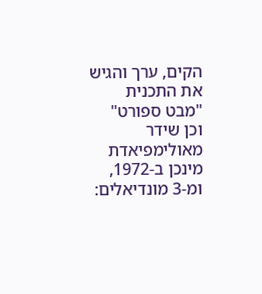הקים, ערך והגיש את התכנית "מבט ספורט" וכן שידר מאולימפיאדת מינכן ב-1972, ומ-3 מונדיאלים: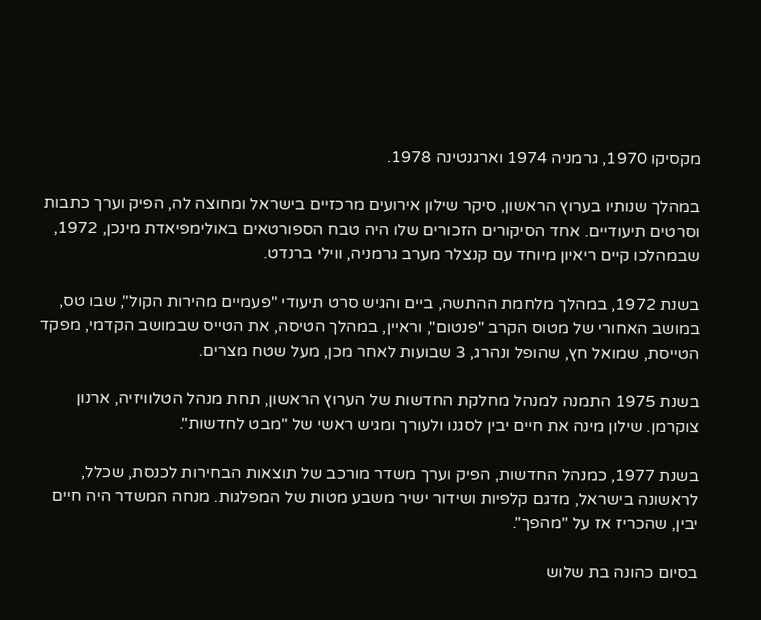מקסיקו 1970, גרמניה 1974 וארגנטינה 1978.

במהלך שנותיו בערוץ הראשון, סיקר שילון אירועים מרכזיים בישראל ומחוצה לה, הפיק וערך כתבות וסרטים תיעודיים. אחד הסיקורים הזכורים שלו היה טבח הספורטאים באולימפיאדת מינכן, 1972, שבמהלכו קיים ריאיון מיוחד עם קנצלר מערב גרמניה, ווילי ברנדט.

בשנת 1972, במהלך מלחמת ההתשה, ביים והגיש סרט תיעודי "פעמיים מהירות הקול", שבו טס, במושב האחורי של מטוס הקרב "פנטום", וראיין, במהלך הטיסה, את הטייס שבמושב הקדמי, מפקד הטייסת, שמואל חץ, שהופל ונהרג, 3 שבועות לאחר מכן, מעל שטח מצרים.

בשנת 1975 התמנה למנהל מחלקת החדשות של הערוץ הראשון, תחת מנהל הטלוויזיה, ארנון צוקרמן. שילון מינה את חיים יבין לסגנו ולעורך ומגיש ראשי של "מבט לחדשות".

בשנת 1977, כמנהל החדשות, הפיק וערך משדר מורכב של תוצאות הבחירות לכנסת, שכלל, לראשונה בישראל, מדגם קלפיות ושידור ישיר משבע מטות של המפלגות. מנחה המשדר היה חיים יבין, שהכריז אז על "מהפך".

בסיום כהונה בת שלוש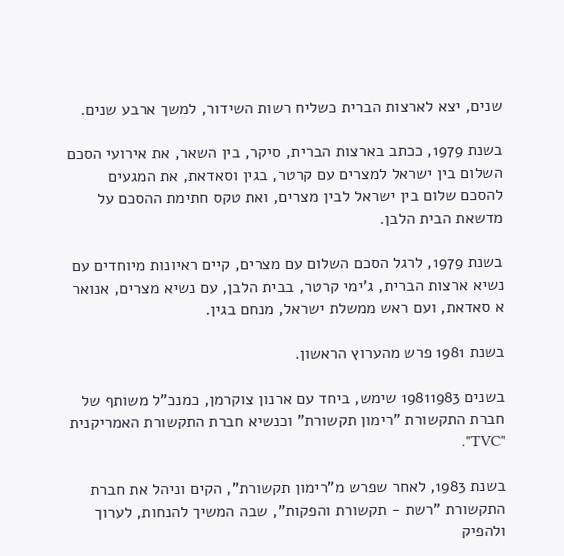שנים, יצא לארצות הברית כשליח רשות השידור, למשך ארבע שנים.

בשנת 1979, ככתב בארצות הברית, סיקר, בין השאר, את אירועי הסכם השלום בין ישראל למצרים עם קרטר, בגין וסאדאת, את המגעים להסכם שלום בין ישראל לבין מצרים, ואת טקס חתימת ההסכם על מדשאת הבית הלבן.

בשנת 1979, לרגל הסכם השלום עם מצרים, קיים ראיונות מיוחדים עם נשיא ארצות הברית, ג'ימי קרטר, בבית הלבן, עם נשיא מצרים, אנואר א סאדאת, ועם ראש ממשלת ישראל, מנחם בגין.

בשנת 1981 פרש מהערוץ הראשון.

בשנים 19811983 שימש, ביחד עם ארנון צוקרמן, כמנכ"ל משותף של חברת התקשורת "רימון תקשורת" וכנשיא חברת התקשורת האמריקנית "TVC".

בשנת 1983, לאחר שפרש מ"רימון תקשורת", הקים וניהל את חברת התקשורת "רשת - תקשורת והפקות", שבה המשיך להנחות, לערוך ולהפיק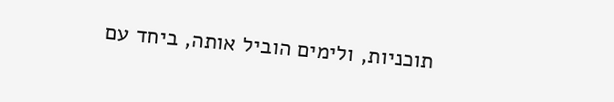תוכניות, ולימים הוביל אותה, ביחד עם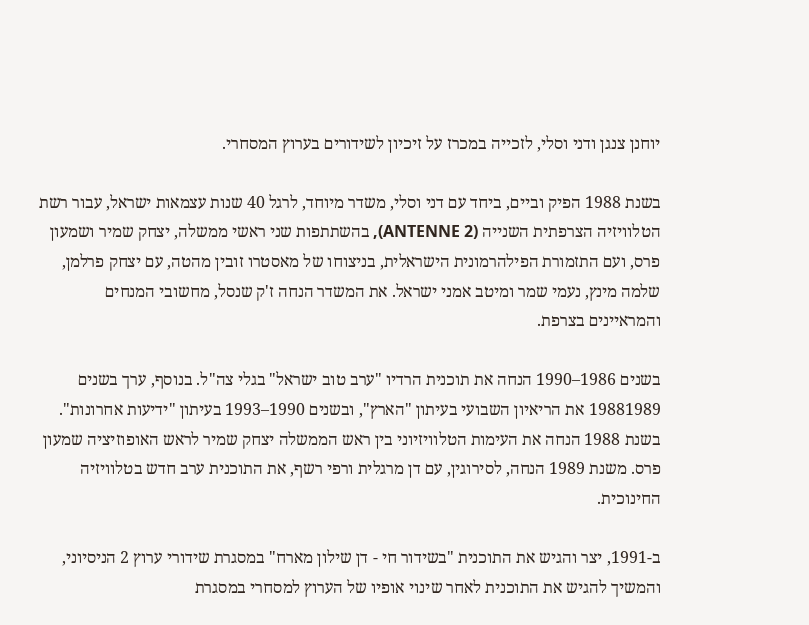יוחנן צנגן ודני וסלי, לזכייה במכרז על זיכיון לשידורים בערוץ המסחרי.

בשנת 1988 הפיק וביים, ביחד עם דני וסלי, משדר מיוחד, לרגל 40 שנות עצמאות ישראל, עבור רשת הטלוויזיה הצרפתית השנייה (ANTENNE 2), בהשתתפות שני ראשי ממשלה, יצחק שמיר ושמעון פרס, ועם התזמורת הפילהרמונית הישראלית, בניצוחו של מאסטרו זובין מהטה, עם יצחק פרלמן, שלמה מינץ, נעמי שמר ומיטב אמני ישראל. את המשדר הנחה ז'ק שנסל, מחשובי המנחים והמראיינים בצרפת.

בשנים 1986–1990 הנחה את תוכנית הרדיו "ערב טוב ישראל" בגלי צה"ל. בנוסף, ערך בשנים 19881989 את הריאיון השבועי בעיתון "הארץ", ובשנים 1990–1993 בעיתון "ידיעות אחרונות". בשנת 1988 הנחה את העימות הטלוויזיוני בין ראש הממשלה יצחק שמיר לראש האופוזיציה שמעון פרס. משנת 1989 הנחה, לסירוגין, עם דן מרגלית ורפי רשף, את התוכנית ערב חדש בטלוויזיה החינוכית.

ב-1991, יצר והגיש את התוכנית "בשידור חי - דן שילון מארח" במסגרת שידורי ערוץ 2 הניסיוני, והמשיך להגיש את התוכנית לאחר שינוי אופיו של הערוץ למסחרי במסגרת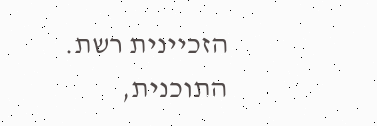הזכיינית רשת. התוכנית,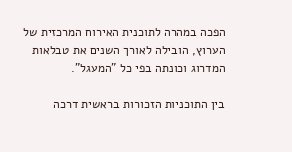הפכה במהרה לתוכנית האירוח המרכזית של הערוץ, הובילה לאורך השנים את טבלאות המדרוג וכונתה בפי כל "המעגל".

בין התוכניות הזכורות בראשית דרכה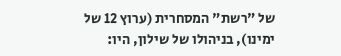של "רשת" המסחרית (ערוץ 12 של ימינו), בניהולו של שילון, היו: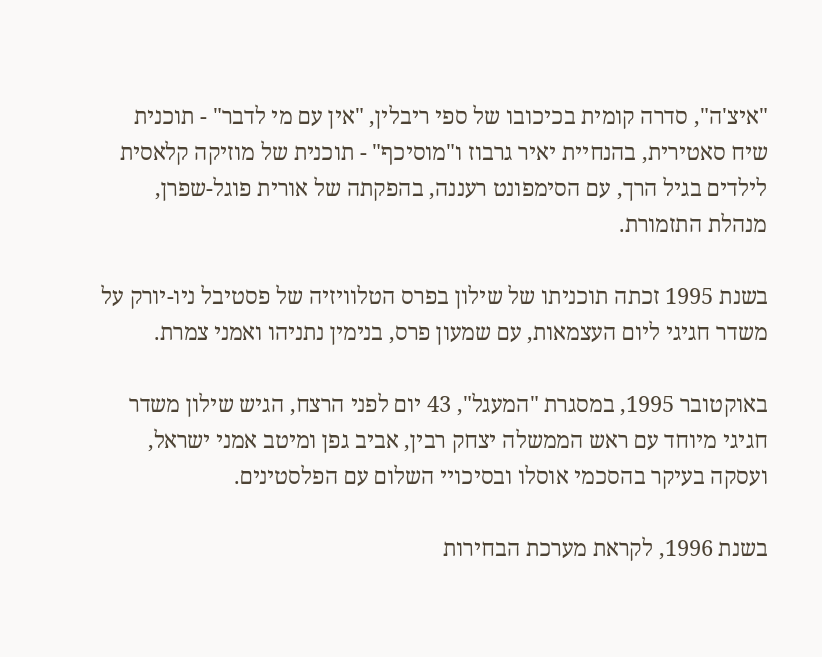"איצ'ה", סדרה קומית בכיכובו של ספי ריבלין, "אין עם מי לדבר" - תוכנית שיח סאטירית, בהנחיית יאיר גרבוז ו"מוסיכף" - תוכנית של מוזיקה קלאסית לילדים בגיל הרך, עם הסימפונט רעננה, בהפקתה של אורית פוגל-שפרן, מנהלת התזמורת.

בשנת 1995 זכתה תוכניתו של שילון בפרס הטלוויזיה של פסטיבל ניו-יורק על משדר חגיגי ליום העצמאות, עם שמעון פרס, בנימין נתניהו ואמני צמרת.

באוקטובר 1995, במסגרת "המעגל", 43 יום לפני הרצח, הגיש שילון משדר חגיגי מיוחד עם ראש הממשלה יצחק רבין, אביב גפן ומיטב אמני ישראל, ועסקה בעיקר בהסכמי אוסלו ובסיכויי השלום עם הפלסטינים.

בשנת 1996, לקראת מערכת הבחירות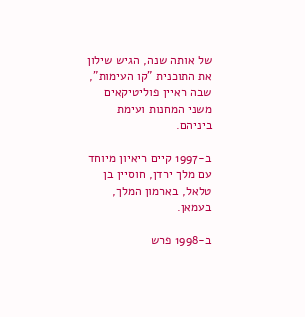של אותה שנה, הגיש שילון את התוכנית "קו העימות", שבה ראיין פוליטיקאים משני המחנות ועימת ביניהם.

ב-1997 קיים ריאיון מיוחד עם מלך ירדן, חוסיין בן טלאל, בארמון המלך, בעמאן.

ב-1998 פרש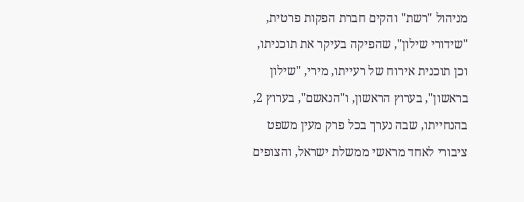מניהול "רשת" והקים חברת הפקות פרטית, "שידורי שילון", שהפיקה בעיקר את תוכניתו, וכן תוכנית אירוח של רעייתו, מירי, "שילון בראשון", בערוץ הראשון, ו"הנאשם", בערוץ 2, בהנחייתו, שבה נערך בכל פרק מעין משפט ציבורי לאחד מראשי ממשלת ישראל, והצופים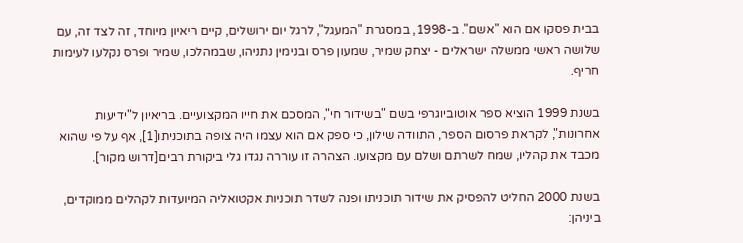בבית פסקו אם הוא "אשם". ב-1998, במסגרת "המעגל", לרגל יום ירושלים, קיים ריאיון מיוחד, זה לצד זה, עם שלושה ראשי ממשלה ישראלים - יצחק שמיר, שמעון פרס ובנימין נתניהו, שבמהלכו, שמיר ופרס נקלעו לעימות חריף.

בשנת 1999 הוציא ספר אוטוביוגרפי בשם "בשידור חי", המסכם את חייו המקצועיים. בריאיון ל"ידיעות אחרונות", לקראת פרסום הספר, התוודה שילון, כי ספק אם הוא עצמו היה צופה בתוכניתו[1], אף על פי שהוא מכבד את קהליו, שמח לשרתם ושלם עם מקצועו. הצהרה זו עוררה נגדו גלי ביקורת רבים[דרוש מקור].

בשנת 2000 החליט להפסיק את שידור תוכניתו ופנה לשדר תוכניות אקטואליה המיועדות לקהלים ממוקדים, ביניהן: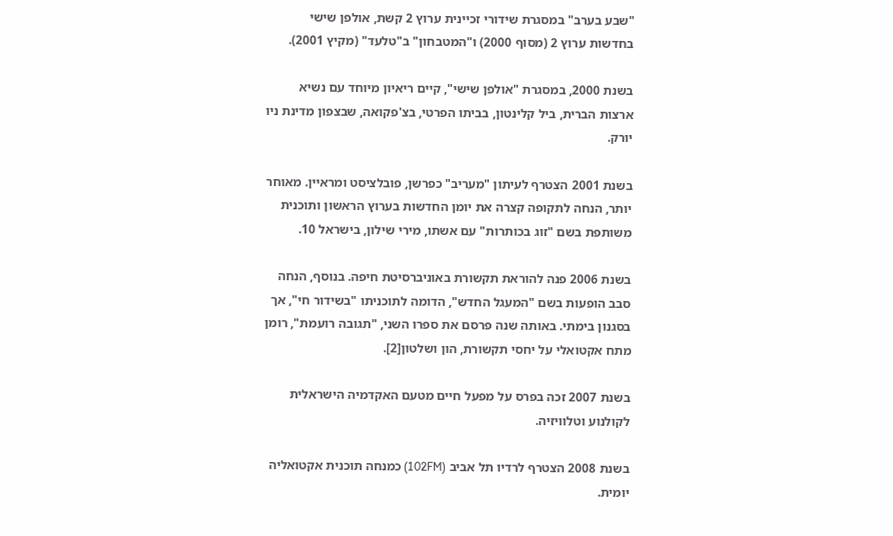"שבע בערב" במסגרת שידורי זכיינית ערוץ 2 קשת, אולפן שישי בחדשות ערוץ 2 (מסוף 2000) ו"המטבחון" ב"טלעד" (מקיץ 2001).

בשנת 2000, במסגרת "אולפן שישי", קיים ריאיון מיוחד עם נשיא ארצות הברית, ביל קלינטון, בביתו הפרטי, בצ'פקואה, שבצפון מדינת ניו יורק.

בשנת 2001 הצטרף לעיתון "מעריב" כפרשן, פובלציסט ומראיין. מאוחר יותר, הנחה לתקופה קצרה את יומן החדשות בערוץ הראשון ותוכנית משותפת בשם "זוג בכותרות" עם אשתו, מירי שילון, בישראל 10.

בשנת 2006 פנה להוראת תקשורת באוניברסיטת חיפה. בנוסף, הנחה סבב הופעות בשם "המעגל החדש", הדומה לתוכניתו "בשידור חי", אך בסגנון בימתי. באותה שנה פרסם את ספרו השני, "תגובה רועמת", רומן מתח אקטואלי על יחסי תקשורת, הון ושלטון[2].

בשנת 2007 זכה בפרס על מפעל חיים מטעם האקדמיה הישראלית לקולנוע וטלוויזיה.

בשנת 2008 הצטרף לרדיו תל אביב (102FM) כמנחה תוכנית אקטואליה יומית.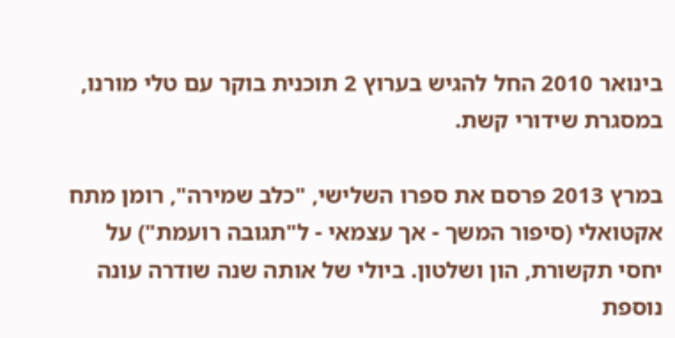בינואר 2010 החל להגיש בערוץ 2 תוכנית בוקר עם טלי מורנו, במסגרת שידורי קשת.

במרץ 2013 פרסם את ספרו השלישי, "כלב שמירה", רומן מתח אקטואלי (סיפור המשך - אך עצמאי - ל"תגובה רועמת") על יחסי תקשורת, הון ושלטון. ביולי של אותה שנה שודרה עונה נוספת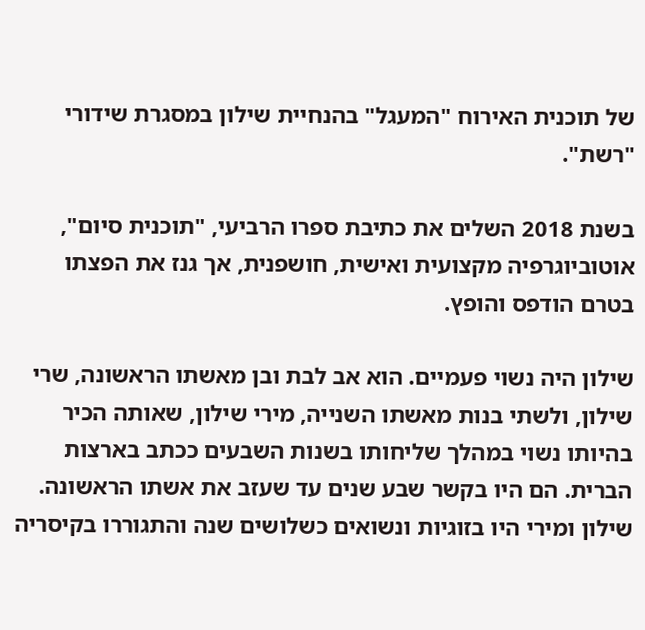של תוכנית האירוח "המעגל" בהנחיית שילון במסגרת שידורי "רשת".

בשנת 2018 השלים את כתיבת ספרו הרביעי, "תוכנית סיום", אוטוביוגרפיה מקצועית ואישית, חושפנית, אך גנז את הפצתו בטרם הודפס והופץ.

שילון היה נשוי פעמיים. הוא אב לבת ובן מאשתו הראשונה, שרי שילון, ולשתי בנות מאשתו השנייה, מירי שילון, שאותה הכיר בהיותו נשוי במהלך שליחותו בשנות השבעים ככתב בארצות הברית. הם היו בקשר שבע שנים עד שעזב את אשתו הראשונה. שילון ומירי היו בזוגיות ונשואים כשלושים שנה והתגוררו בקיסריה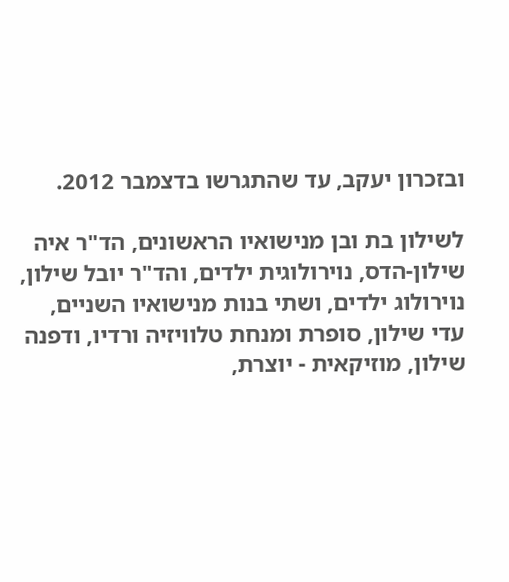ובזכרון יעקב, עד שהתגרשו בדצמבר 2012.

לשילון בת ובן מנישואיו הראשונים, הד"ר איה שילון-הדס, נוירולוגית ילדים, והד"ר יובל שילון, נוירולוג ילדים, ושתי בנות מנישואיו השניים, עדי שילון, סופרת ומנחת טלוויזיה ורדיו, ודפנה שילון, מוזיקאית - יוצרת,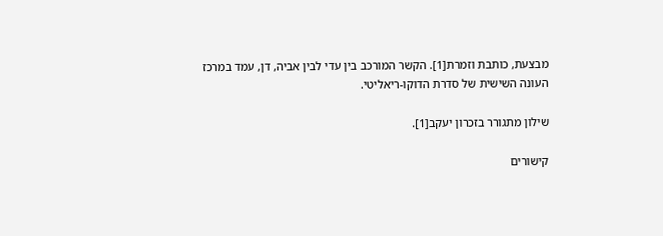מבצעת, כותבת וזמרת[1]. הקשר המורכב בין עדי לבין אביה, דן, עמד במרכז העונה השישית של סדרת הדוקו-ריאליטי.

שילון מתגורר בזכרון יעקב[1].

קישורים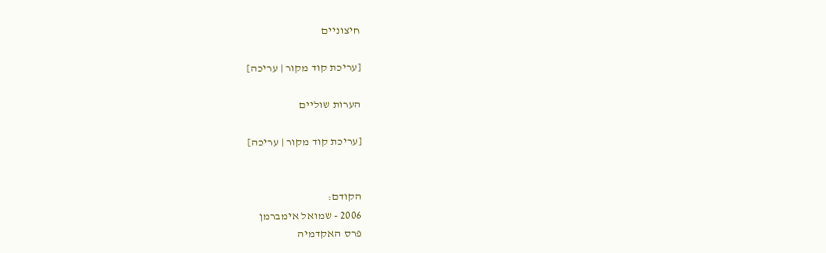חיצוניים

[עריכת קוד מקור | עריכה]

הערות שוליים

[עריכת קוד מקור | עריכה]


הקודם:
2006 - שמואל אימברמן
פרס האקדמיה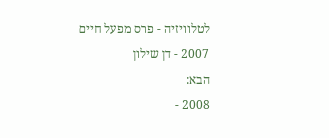לטלוויזיה - פרס מפעל חיים
2007 - דן שילון
הבא:
2008 -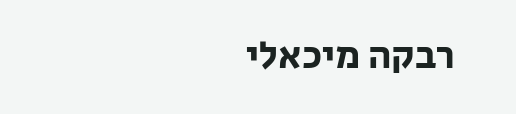רבקה מיכאלי